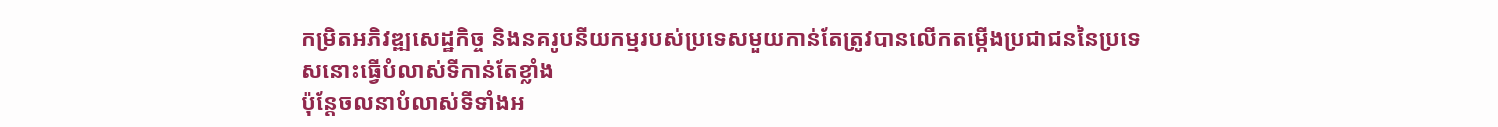កម្រិតអភិវឌ្ឍសេដ្ឋកិច្ច និងនគរូបនីយកម្មរបស់ប្រទេសមួយកាន់តែត្រូវបានលើកតម្កើងប្រជាជននៃប្រទេសនោះធ្វើបំលាស់ទីកាន់តែខ្លាំង
ប៉ុន្តែចលនាបំលាស់ទីទាំងអ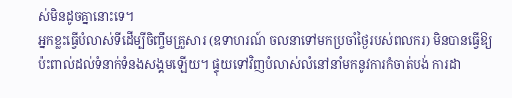ស់មិនដូចគ្នានោះទេ។
អ្នកខ្លះធ្វើបំលាស់ទីដើម្បីចិញ្ចឹមគ្រួសារ (ឧទាហរណ៍ ចលនាទៅមកប្រចាំថ្ងៃរបស់ពលករ) មិនបានធ្វើឱ្យប៉ះពាល់ដល់ទំនាក់ទំនងសង្គមឡើយ។ ផ្ទុយទៅវិញបំលាស់លំនៅនាំមកនូវការកំចាត់បង់ ការដា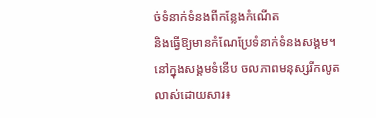ច់ទំនាក់ទំនងពីកន្លែងកំណើត
និងធ្វើឱ្យមានកំណែប្រែទំនាក់ទំនងសង្គម។
នៅក្នុងសង្គមទំនើប ចលភាពមនុស្សរីកលូតលាស់ដោយសារ៖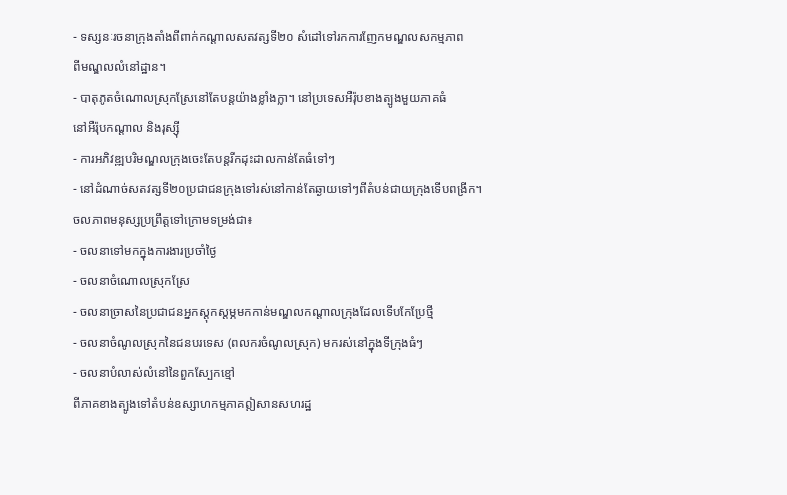- ទស្សនៈរចនាក្រុងតាំងពីពាក់កណ្ដាលសតវត្សទី២០ សំដៅទៅរកការញែកមណ្ឌលសកម្មភាព
ពីមណ្ឌលលំនៅដ្ឋាន។
- បាតុភូតចំណោលស្រុកស្រែនៅតែបន្តយ៉ាងខ្លាំងក្លា។ នៅប្រទេសអឺរ៉ុបខាងត្បូងមួយភាគធំ
នៅអឺរ៉ុបកណ្ដាល និងរុស្ស៊ី
- ការអភិវឌ្ឍបរិមណ្ឌលក្រុងចេះតែបន្តរីកដុះដាលកាន់តែធំទៅៗ
- នៅដំណាច់សតវត្សទី២០ប្រជាជនក្រុងទៅរស់នៅកាន់តែឆ្ងាយទៅៗពីតំបន់ជាយក្រុងទើបពង្រីក។
ចលភាពមនុស្សប្រព្រឹត្តទៅក្រោមទម្រង់ជា៖
- ចលនាទៅមកក្នុងការងារប្រចាំថ្ងៃ
- ចលនាចំណោលស្រុកស្រែ
- ចលនាច្រាសនៃប្រជាជនអ្នកស្ដុកស្ដម្ភមកកាន់មណ្ឌលកណ្ដាលក្រុងដែលទើបកែប្រែថ្មី
- ចលនាចំណូលស្រុកនៃជនបរទេស (ពលករចំណូលស្រុក) មករស់នៅក្នុងទីក្រុងធំៗ
- ចលនាបំលាស់លំនៅនៃពួកស្បែកខ្មៅ
ពីភាគខាងត្បូងទៅតំបន់ឧស្សាហកម្មភាគឦសានសហរដ្ឋ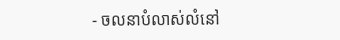- ចលនាបំលាស់លំនៅ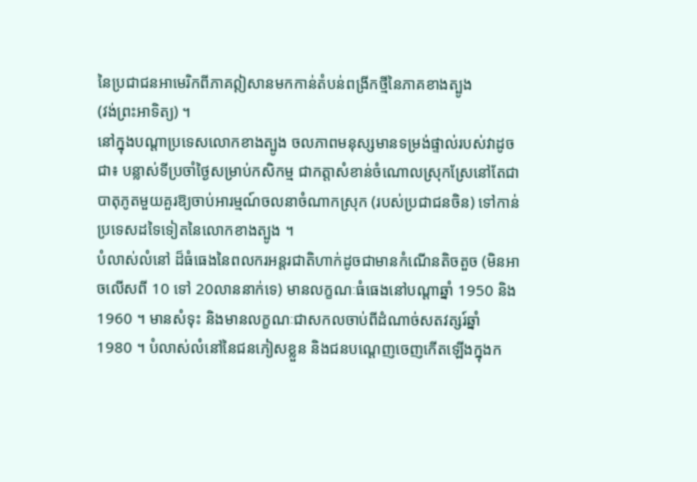នៃប្រជាជនអាមេរិកពីភាគឦសានមកកាន់តំបន់ពង្រីកថ្មីនៃភាគខាងត្បូង
(វង់ព្រះអាទិត្យ) ។
នៅក្នុងបណ្ដាប្រទេសលោកខាងត្បូង ចលភាពមនុស្សមានទម្រង់ផ្ទាល់របស់វាដូចជា៖ បន្លាស់ទីប្រចាំថ្ងៃសម្រាប់កសិកម្ម ជាកត្តាសំខាន់ចំណោលស្រុកស្រែនៅតែជាបាតុភូតមួយគួរឱ្យចាប់អារម្មណ៍ចលនាចំណាកស្រុក (របស់ប្រជាជនចិន) ទៅកាន់ប្រទេសដទៃទៀតនៃលោកខាងត្បូង ។
បំលាស់លំនៅ ដ៏ធំធេងនៃពលករអន្តរជាតិហាក់ដូចជាមានកំណើនតិចតួច (មិនអាចលើសពី 10 ទៅ 20លាននាក់ទេ) មានលក្ខណៈធំធេងនៅបណ្ដាឆ្នាំ 1950 និង 1960 ។ មានសំទុះ និងមានលក្ខណៈជាសកលចាប់ពីដំណាច់សតវត្សរ៍ឆ្នាំ 1980 ។ បំលាស់លំនៅនៃជនភៀសខ្លួន និងជនបណ្ដេញចេញកើតឡើងក្នុងក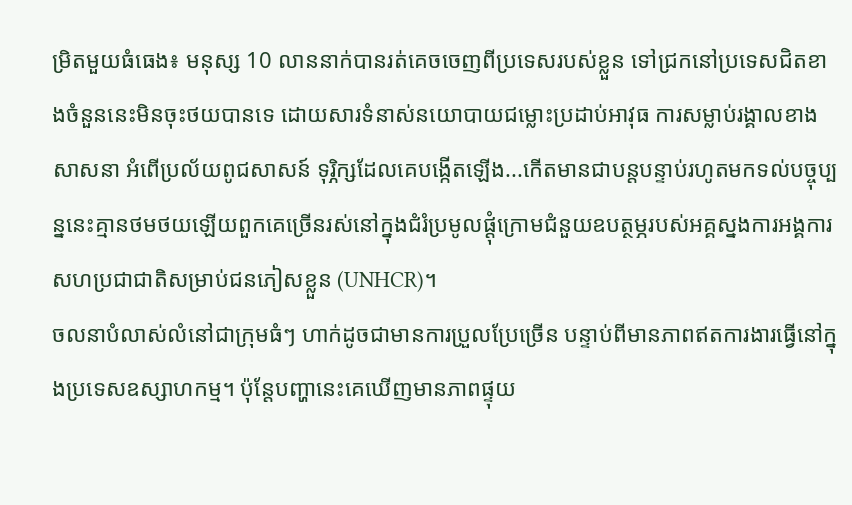ម្រិតមួយធំធេង៖ មនុស្ស 10 លាននាក់បានរត់គេចចេញពីប្រទេសរបស់ខ្លួន ទៅជ្រកនៅប្រទេសជិតខាងចំនួននេះមិនចុះថយបានទេ ដោយសារទំនាស់នយោបាយជម្លោះប្រដាប់អាវុធ ការសម្លាប់រង្គាលខាងសាសនា អំពើប្រល័យពូជសាសន៍ ទុរ្ភិក្សដែលគេបង្កើតឡើង...កើតមានជាបន្តបន្ទាប់រហូតមកទល់បច្ចុប្បន្ននេះគ្មានថមថយឡើយពួកគេច្រើនរស់នៅក្នុងជំរំប្រមូលផ្ដុំក្រោមជំនួយឧបត្ថម្ភរបស់អគ្គស្នងការអង្គការសហប្រជាជាតិសម្រាប់ជនភៀសខ្លួន (UNHCR)។
ចលនាបំលាស់លំនៅជាក្រុមធំៗ ហាក់ដូចជាមានការប្រួលប្រែច្រើន បន្ទាប់ពីមានភាពឥតការងារធ្វើនៅក្នុងប្រទេសឧស្សាហកម្ម។ ប៉ុន្តែបញ្ហានេះគេឃើញមានភាពផ្ទុយ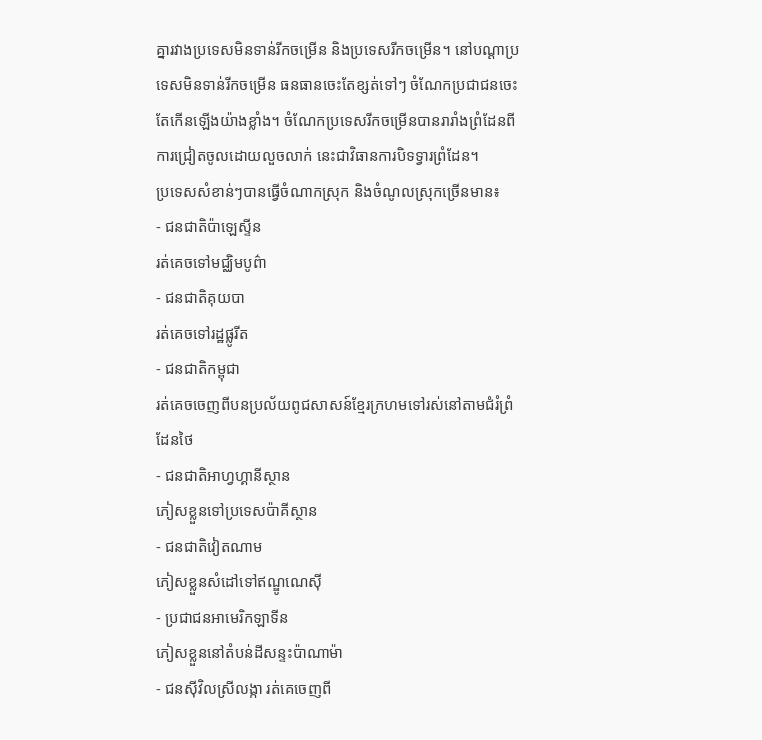គ្នារវាងប្រទេសមិនទាន់រីកចម្រើន និងប្រទេសរីកចម្រើន។ នៅបណ្ដាប្រទេសមិនទាន់រីកចម្រើន ធនធានចេះតែខ្សត់ទៅៗ ចំណែកប្រជាជនចេះតែកើនឡើងយ៉ាងខ្លាំង។ ចំណែកប្រទេសរីកចម្រើនបានរារាំងព្រំដែនពីការជ្រៀតចូលដោយលួចលាក់ នេះជាវិធានការបិទទ្វារព្រំដែន។
ប្រទេសសំខាន់ៗបានធ្វើចំណាកស្រុក និងចំណូលស្រុកច្រើនមាន៖
- ជនជាតិប៉ាឡេស្ទីន
រត់គេចទៅមជ្ឈិមបូព៌ា
- ជនជាតិគុយបា
រត់គេចទៅរដ្ឋផ្លូរីត
- ជនជាតិកម្ពុជា
រត់គេចចេញពីបនប្រល័យពូជសាសន៍ខ្មែរក្រហមទៅរស់នៅតាមជំរំព្រំដែនថៃ
- ជនជាតិអាហ្វហ្គានីស្ថាន
ភៀសខ្លួនទៅប្រទេសប៉ាគីស្ថាន
- ជនជាតិវៀតណាម
ភៀសខ្លួនសំដៅទៅឥណ្ឌូណេស៊ី
- ប្រជាជនអាមេរិកឡាទីន
ភៀសខ្លួននៅតំបន់ដីសន្ទះប៉ាណាម៉ា
- ជនស៊ីវិលស្រីលង្កា រត់គេចេញពី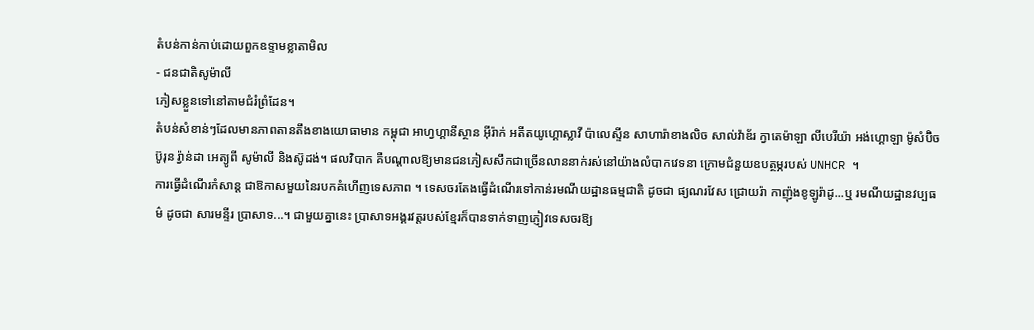តំបន់កាន់កាប់ដោយពួកឧទ្ទាមខ្លាតាមិល
- ជនជាតិសូម៉ាលី
ភៀសខ្លួនទៅនៅតាមជំរំព្រំដែន។
តំបន់សំខាន់ៗដែលមានភាពតានតឹងខាងយោធាមាន កម្ពុជា អាហ្វហ្គានីស្ថាន អ៊ីរ៉ាក់ អតីតយូហ្គោស្លាវី ប៉ាលេស្ទីន សាហារ៉ាខាងលិច សាល់វ៉ាឌ័រ ក្វាតេម៉ាឡា លីបេរីយ៉ា អង់ហ្គោឡា ម៉ូសំប៊ិច ប៊ូរុន រ្វ៉ាន់ដា អេត្យូពី សូម៉ាលី និងស៊ូដង់។ ផលវិបាក គឺបណ្ដាលឱ្យមានជនភៀសសឹកជាច្រើនលាននាក់រស់នៅយ៉ាងលំបាកវេទនា ក្រោមជំនួយឧបត្ថម្ភរបស់ UNHCR ។
ការធ្វើដំណើរកំសាន្ត ជាឱកាសមួយនៃរបកគំហើញទេសភាព ។ ទេសចរតែងធ្វើដំណើរទៅកាន់រមណីយដ្ឋានធម្មជាតិ ដូចជា ផ្យណរវែស ជ្រោយរ៉ា កាញ៉ុងខូឡូរ៉ាដូ...ឬ រមណីយដ្ឋានវប្បធម៌ ដូចជា សារមន្ទីរ ប្រាសាទ...។ ជាមួយគ្នានេះ ប្រាសាទអង្គរវត្តរបស់ខ្មែរក៏បានទាក់ទាញភ្ញៀវទេសចរឱ្យ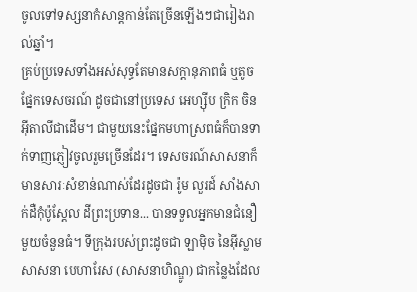ចូលទៅទស្សនាកំសាន្តកាន់តែច្រើនឡើងៗជារៀងរាល់ឆ្នាំ។
គ្រប់ប្រទេសទាំងអស់សុទ្ធតែមានសក្ដានុភាពធំ ឬតូចផ្នែកទេសចរណ៍ ដូចជានៅប្រទេស អេហ្ស៊ីប ក្រិក ចិន អ៊ីតាលីជាដើម។ ជាមួយនេះផ្នែកមហាស្រពធំក៏បានទាក់ទាញភ្ញៀវចូលរួមច្រើនដែរ។ ទេសចរណ៍សាសនាក៏មានសារៈសំខាន់ណាស់ដែរដូចជា រ៉ូម លួរដ៍ សាំងសាក់ដឺកុំប៉ូស្តែល ដីព្រះប្រទាន... បានទទួលអ្នកមានជំនឿមួយចំនួនធំ។ ទីក្រុងរបស់ព្រះដូចជា ឡាម៉ិច នៃអ៊ីស្លាមសាសនា បេហារែស (សាសនាហិណ្ឌូ) ជាកន្លៃងដែល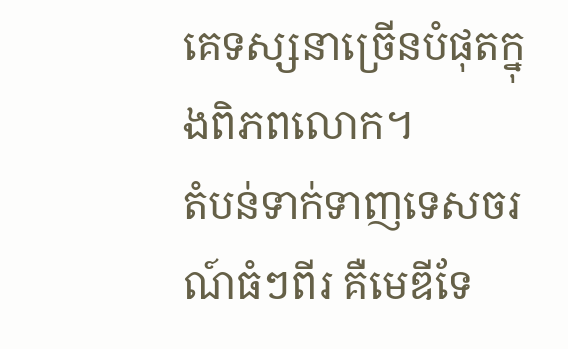គេទស្សនាច្រើនបំផុតក្នុងពិភពលោក។
តំបន់ទាក់ទាញទេសចរណ៍ធំៗពីរ គឺមេឌីទែ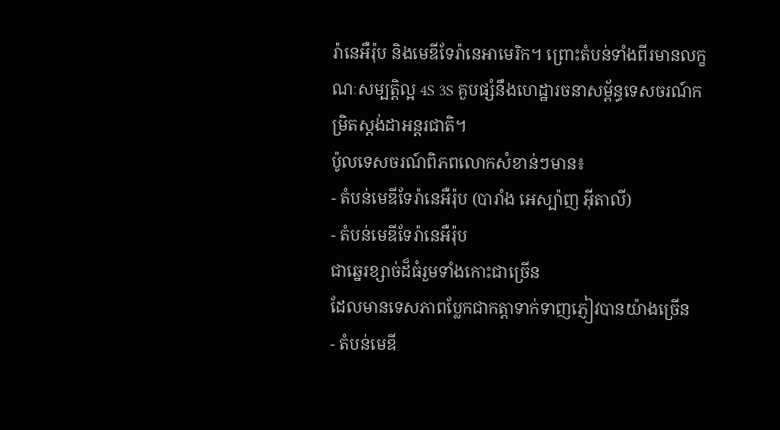រ៉ានេអឺរ៉ុប និងមេឌីទែរ៉ានេអាមេរិក។ ព្រោះតំបន់ទាំងពីរមានលក្ខណៈសម្បត្តិល្អ 4S 3S គួបផ្សំនឹងហេដ្ឋារចនាសម្ព័ន្ធទេសចរណ៍កម្រិតស្តង់ដាអន្តរជាតិ។
ប៉ូលទេសចរណ៍ពិភពលោកសំខាន់ៗមាន៖
- តំបន់មេឌីទែរ៉ានេអឺរ៉ុប (បារាំង អេស្ប៉ាញ អ៊ីតាលី)
- តំបន់មេឌីទែរ៉ានេអឺរ៉ុប
ជាឆ្នេរខ្សាច់ដ៏ធំរួមទាំងកោះជាច្រើន
ដែលមានទេសភាពប្លែកជាកត្តាទាក់ទាញភ្ញៀវបានយ៉ាងច្រើន
- តំបន់មេឌី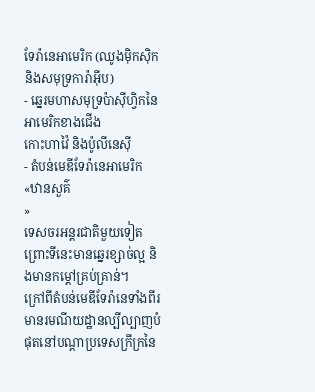ទែរ៉ានេអាមេរិក (ឈូងម៉ិកស៊ិក និងសមុទ្រការ៉ាអ៊ីប)
- ឆ្នេរមហាសមុទ្រប៉ាស៊ីហ្វិកនៃអាមេរិកខាងជើង
កោះហាវ៉ៃ និងប៉ូលីនេស៊ី
- តំបន់មេឌីទែរ៉ានេអាមេរិក «ឋានសួគ៌
»
ទេសចរអន្តរជាតិមួយទៀត ព្រោះទីនេះមានឆ្នេរខ្សាច់ល្អ និងមានកម្ដៅគ្រប់គ្រាន់។
ក្រៅពីតំបន់មេឌីទែរ៉ានេទាំងពីរ មានរមណីយដ្ឋានល្បីល្បាញបំផុតនៅបណ្ដាប្រទេសក្រីក្រនៃ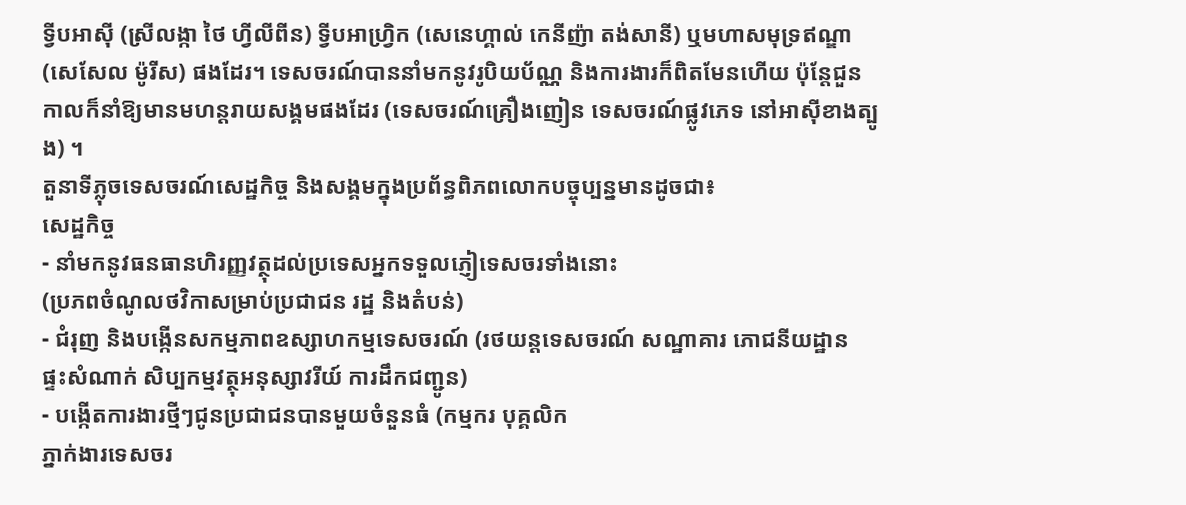ទ្វីបអាស៊ី (ស្រីលង្កា ថៃ ហ្វីលីពីន) ទ្វីបអាហ្វ្រិក (សេនេហ្គាល់ កេនីញ៉ា តង់សានី) ឬមហាសមុទ្រឥណ្ឌា (សេសែល ម៉ូរីស) ផងដែរ។ ទេសចរណ៍បាននាំមកនូវរូបិយប័ណ្ណ និងការងារក៏ពិតមែនហើយ ប៉ុន្តែជួនកាលក៏នាំឱ្យមានមហន្តរាយសង្គមផងដែរ (ទេសចរណ៍គ្រឿងញៀន ទេសចរណ៍ផ្លូវភេទ នៅអាស៊ីខាងត្បូង) ។
តួនាទីភ្លុចទេសចរណ៍សេដ្ឋកិច្ច និងសង្គមក្នុងប្រព័ន្ធពិភពលោកបច្ចុប្បន្នមានដូចជា៖
សេដ្ឋកិច្ច
- នាំមកនូវធនធានហិរញ្ញវត្ថុដល់ប្រទេសអ្នកទទួលភ្ញៀទេសចរទាំងនោះ
(ប្រភពចំណូលថវិកាសម្រាប់ប្រជាជន រដ្ឋ និងតំបន់)
- ជំរុញ និងបង្កើនសកម្មភាពឧស្សាហកម្មទេសចរណ៍ (រថយន្តទេសចរណ៍ សណ្ឋាគារ ភោជនីយដ្ឋាន
ផ្ទះសំណាក់ សិប្បកម្មវត្ថុអនុស្សាវរីយ៍ ការដឹកជញ្ជូន)
- បង្កើតការងារថ្មីៗជូនប្រជាជនបានមួយចំនួនធំ (កម្មករ បុគ្គលិក
ភ្នាក់ងារទេសចរ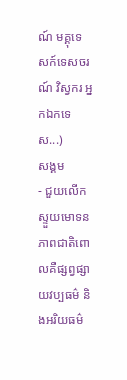ណ៍ មគ្គុទេសក៍ទេសចរណ៍ វិស្វករ អ្នកឯកទេស...)
សង្គម
- ជួយលើកស្ទួយមោទនភាពជាតិពោលគឺផ្សព្វផ្សាយវប្បធម៌ និងអរិយធម៌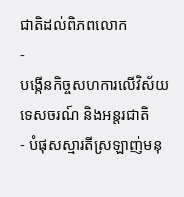ជាតិដល់ពិភពលោក
-
បង្កើនកិច្ចសហការលើវិស័យទេសចរណ៍ និងអន្តរជាតិ
- បំផុសស្មារតីស្រឡាញ់មនុ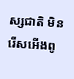ស្សជាតិ មិនរើសអើងពូ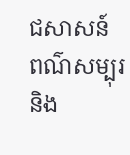ជសាសន៍ ពណ៌សម្បុរ
និង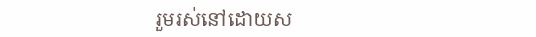រួមរស់នៅដោយស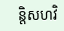ន្តិសហវិ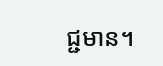ជ្ជមាន។